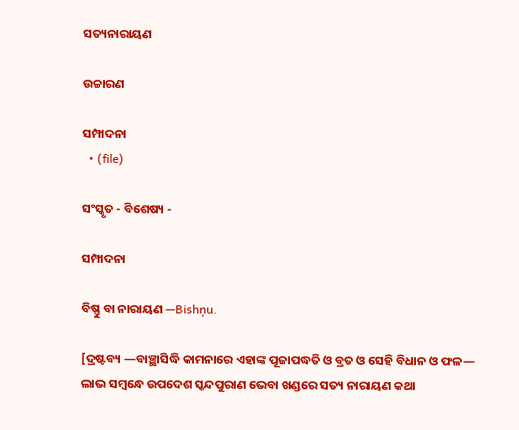ସତ୍ୟନାରାୟଣ

ଉଚ୍ଚାରଣ

ସମ୍ପାଦନା
  • (file)

ସଂସ୍କୃତ - ବିଶେଷ୍ୟ -

ସମ୍ପାଦନା

ବିଷ୍ଣୁ ବା ନାରାୟଣ —Bishṇu.

[ଦ୍ରଷ୍ଟବ୍ୟ —ବାଞ୍ଛାସିଦ୍ଧି କାମନାରେ ଏହାଙ୍କ ପୂଜାପଦ୍ଧତି ଓ ବ୍ରତ ଓ ସେହି ବିଧାନ ଓ ଫଳ— ଲାଭ ସମ୍ୱନ୍ଧେ ଉପଦେଶ ସ୍କନ୍ଦପୁରାଣ ଭେବା ଖଣ୍ଡରେ ସତ୍ୟ ନାରାୟଣ କଥା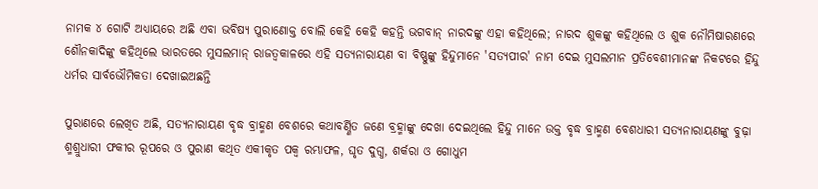ନାମକ ୪ ଗୋଟି ଅଧ୍ୟାୟରେ ଅଛି ଏବା ଭବିଷ୍ୟ ପୁରାଣୋକ୍ତ ବୋଲି କେହି କେହି କହନ୍ତି ଭଗବାନ୍ ନାରଦଙ୍କୁ ଏହା କହିଥିଲେ; ନାରଦ ଶୁକଙ୍କୁ କହିଥିଲେ ଓ ଶୁକ ନୌମିଷାରଣରେ ଶୌନକାଦିଙ୍କୁ କହିଥିଲେ ଭାରତରେ ମୁସଲମାନ୍ ରାଜତ୍ୱକାଳରେ ଏହି ସତ୍ୟନାରାୟଣ ବା ବିଷ୍ଣୁଙ୍କୁ ହିନ୍ଦୁମାନେ 'ସତ୍ୟପୀର' ନାମ ଦେଇ ମୁସଲମାନ ପ୍ରତିବେଶୀମାନଙ୍କ ନିକଟରେ ହିନ୍ଦୁ ଧର୍ମର ସାର୍ବଭୌମିକତା ଦେଖାଇଅଛନ୍ତି

ପୁରାଣରେ ଲେଖିତ ଅଛି, ସତ୍ୟନାରାୟଣ ବୃଦ୍ଧ ବ୍ରାହ୍ମଣ ବେଶରେ କଥାବର୍ଣ୍ଣିତ ଜଣେ ବ୍ରହ୍ମାଙ୍କୁ ଦେଖା ଦେଇଥିଲେ ହିନ୍ଦୁ ମାନେ ଉକ୍ତ ବୃଦ୍ଧ ବ୍ରାହ୍ମଣ ବେଶଧାରୀ ସତ୍ୟନାରାୟଣଙ୍କୁ ବୁଢ଼ା ଶ୍ମଶ୍ରୁଧାରୀ ଫକୀର ରୂପରେ ଓ ପୁରାଣ କଥିତ ଏକୀକୃତ ପକ୍ୱ ରମ୍ଭାଫଳ, ଘୃତ ଦୁଗ୍ଧ, ଶର୍କରା ଓ ଗୋଧୁମ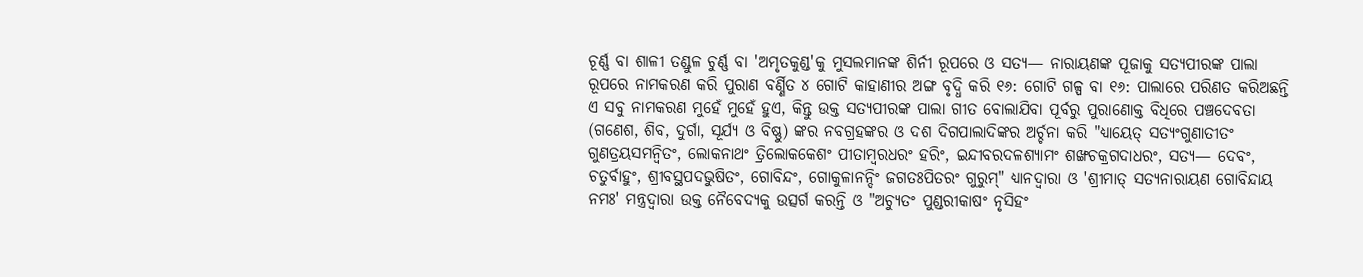ଚୂର୍ଣ୍ଣ ବା ଶାଳୀ ତଣ୍ଡୁଳ ଚୁର୍ଣ୍ଣ ବା 'ଅମୃତକୁଣ୍ଡ'କୁ ମୁସଲମାନଙ୍କ ଶିର୍ନୀ ରୂପରେ ଓ ସତ୍ୟ— ନାରାୟଣଙ୍କ ପୂଜାକୁ ସତ୍ୟପୀରଙ୍କ ପାଲା ରୂପରେ ନାମକରଣ କରି ପୁରାଣ ବର୍ଣ୍ଣିତ ୪ ଗୋଟି କାହାଣୀର ଅଙ୍ଗ ବୃଦ୍ଧି କରି ୧୬: ଗୋଟି ଗଳ୍ପ ବା ୧୬: ପାଲାରେ ପରିଣତ କରିଅଛନ୍ତି ଏ ସବୁ ନାମକରଣ ମୁହେଁ ମୁହେଁ ହୁଏ, କିନ୍ତୁ ଉକ୍ତ ସତ୍ୟପୀରଙ୍କ ପାଲା ଗୀତ ବୋଲାଯିବା ପୂର୍ବରୁ ପୁରାଣୋକ୍ତ ବିଧିରେ ପଞ୍ଚଦେବତା (ଗଣେଶ, ଶିବ, ଦୁର୍ଗା, ସୂର୍ଯ୍ୟ ଓ ବିଷ୍ଣୁ) ଙ୍କର ନବଗ୍ରହଙ୍କର ଓ ଦଶ ଦିଗପାଲାଦିଙ୍କର ଅର୍ଚ୍ଚନା କରି "ଧ୍ୟାୟେତ୍ ସତ୍ୟଂଗୁଣାତୀତଂ ଗୁଣତ୍ରୟସମନ୍ୱିତଂ, ଲୋକନାଥଂ ତ୍ରିଲୋକକେଶଂ ପୀତାମ୍ୱରଧରଂ ହରିଂ, ଇନ୍ଦୀବରଦଳଶ୍ୟାମଂ ଶଙ୍ଖଚକ୍ରଗଦାଧରଂ, ସତ୍ୟ— ଦେବଂ, ଚତୁର୍ବାହୁଂ, ଶ୍ରୀବସ୍ଥପଦଭୁଷିତଂ, ଗୋବିନ୍ଦଂ, ଗୋକୁଳାନନ୍ଦିଂ ଜଗତଃପିତରଂ ଗୁରୁମ୍" ଧ୍ୟାନଦ୍ୱାରା ଓ 'ଶ୍ରୀମାତ୍ ସତ୍ୟନାରାୟଣ ଗୋବିନ୍ଦାୟ ନମଃ' ମନ୍ତ୍ରଦ୍ୱାରା ଉକ୍ତ ନୈବେଦ୍ୟକୁ ଉତ୍ସର୍ଗ କରନ୍ତି ଓ "ଅଚ୍ୟୁତଂ ପୁଣ୍ଡରୀକାଷଂ ନୃସିହଂ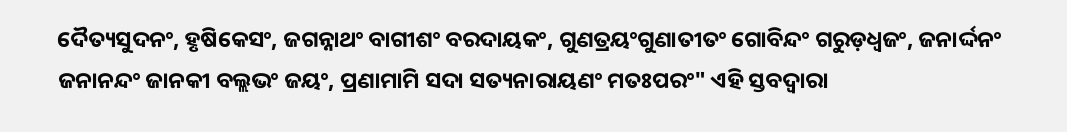ଦୈତ୍ୟସୁଦନଂ, ହୃଷିକେସଂ, ଜଗନ୍ନାଥଂ ବାଗୀଶଂ ବରଦାୟକଂ, ଗୁଣତ୍ରୟଂଗୁଣାତୀତଂ ଗୋବିନ୍ଦଂ ଗରୁଡ଼ଧ୍ୱଜଂ, ଜନାର୍ଦ୍ଦନଂ ଜନାନନ୍ଦଂ ଜାନକୀ ବଲ୍ଲଭଂ ଜୟଂ, ପ୍ରଣାମାମି ସଦା ସତ୍ୟନାରାୟଣଂ ମତଃପରଂ" ଏହି ସ୍ତବଦ୍ୱାରା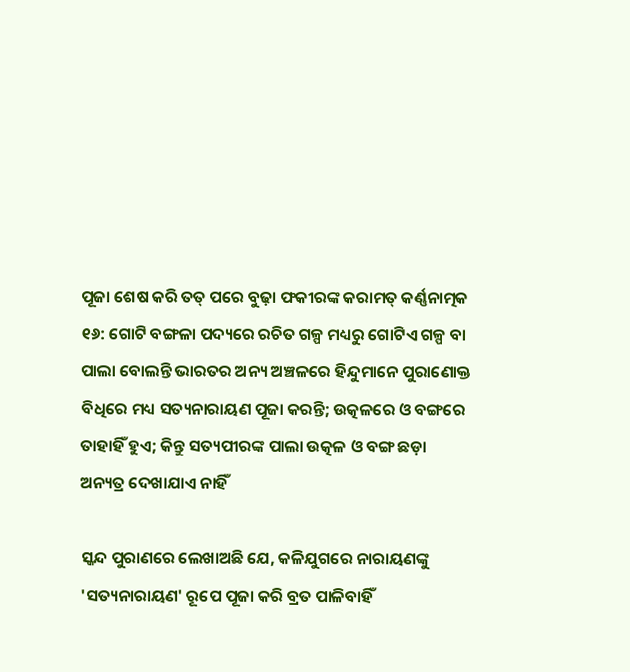ପୂଜା ଶେଷ କରି ତତ୍ ପରେ ବୁଢ଼ା ଫକୀରଙ୍କ କରାମତ୍ କର୍ଣ୍ଣନାତ୍ମକ ୧୬: ଗୋଟି ବଙ୍ଗଳା ପଦ୍ୟରେ ରଚିତ ଗଳ୍ପ ମଧ୍ୟରୁ ଗୋଟିଏ ଗଳ୍ପ ବା ପାଲା ବୋଲନ୍ତି ଭାରତର ଅନ୍ୟ ଅଞ୍ଚଳରେ ହିନ୍ଦୁମାନେ ପୁରାଣୋକ୍ତ ବିଧିରେ ମଧ୍ୟ ସତ୍ୟନାରାୟଣ ପୂଜା କରନ୍ତି; ଉତ୍କଳରେ ଓ ବଙ୍ଗରେ ତାହାହିଁ ହୁଏ; କିନ୍ତୁ ସତ୍ୟପୀରଙ୍କ ପାଲା ଉତ୍କଳ ଓ ବଙ୍ଗ ଛଡ଼ା ଅନ୍ୟତ୍ର ଦେଖାଯାଏ ନାହିଁ

ସ୍କନ୍ଦ ପୁରାଣରେ ଲେଖାଅଛି ଯେ, କଳିଯୁଗରେ ନାରାୟଣଙ୍କୁ 'ସତ୍ୟନାରାୟଣ' ରୂପେ ପୂଜା କରି ବ୍ରତ ପାଳିବାହିଁ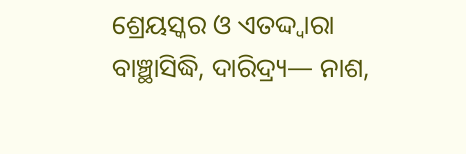ଶ୍ରେୟସ୍କର ଓ ଏତଦ୍ଦ୍ୱାରା ବାଞ୍ଛାସିଦ୍ଧି, ଦାରିଦ୍ର୍ୟ— ନାଶ,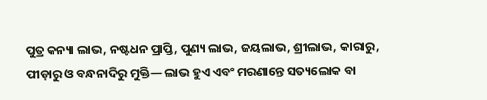ପୁତ୍ର କନ୍ୟା ଲାଭ, ନଷ୍ଟଧନ ପ୍ରାପ୍ତି, ପୁଣ୍ୟ ଲାଭ, ଜୟଲାଭ, ଶ୍ରୀଲାଭ, କାରାରୁ, ପୀଡ଼ାରୁ ଓ ବନ୍ଧନାଦିରୁ ମୁକ୍ତି— ଲାଭ ହୁଏ ଏବଂ ମରଣାନ୍ତେ ସତ୍ୟଲୋକ ବା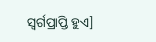ସ୍ୱର୍ଗପ୍ରାପ୍ତି ହୁଏ]